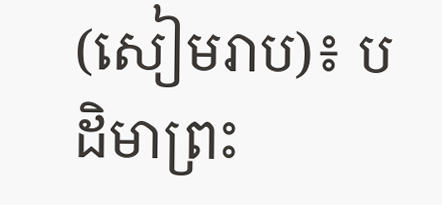(សៀមរាប)៖ បដិមាព្រះ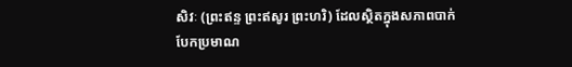សិវៈ (ព្រះឥន្ទ ព្រះឥសូរ ព្រះហរិ) ដែលស្ថិតក្នុងសភាពបាក់បែកប្រមាណ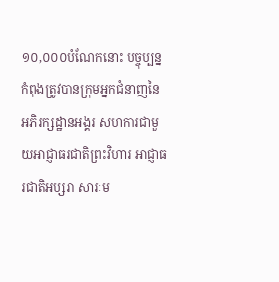១០,០០០បំណែកនោះ បច្ចុប្បន្នកំពុងត្រូវបានក្រុមអ្នកជំនាញនៃអភិរក្សដ្ឋានអង្គរ សហការជាមួយអាជ្ញាធរជាតិព្រះវិហារ អាជ្ញាធរជាតិអប្សរា សារៈម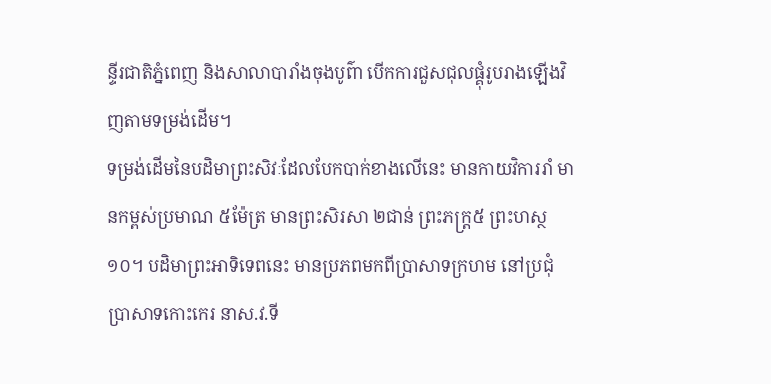ន្ទីរជាតិភ្នំពេញ និងសាលាបារាំងចុងបូព៌ា បើកការជួសជុលផ្គុំរូបរាងឡើងវិញតាមទម្រង់ដើម។
ទម្រង់ដើមនៃបដិមាព្រះសិវៈដែលបែកបាក់ខាងលើនេះ មានកាយវិការរាំ មានកម្ពស់ប្រមាណ ៥ម៉ែត្រ មានព្រះសិរសា ២ជាន់ ព្រះភក្ត្រ៥ ព្រះហស្ថ ១០។ បដិមាព្រះអាទិទេពនេះ មានប្រភពមកពីប្រាសាទក្រហម នៅប្រជុំប្រាសាទកោះកេរ នាស.វ.ទី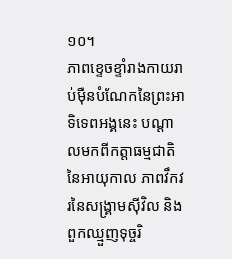១០។
ភាពខ្ទេចខ្ទាំរាងកាយរាប់ម៉ឺនបំណែកនៃព្រះអាទិទេពអង្គនេះ បណ្តាលមកពីកត្តាធម្មជាតិនៃអាយុកាល ភាពវឹកវរនៃសង្គ្រាមស៊ីវិល និងពួកឈ្មួញទុច្ចរិ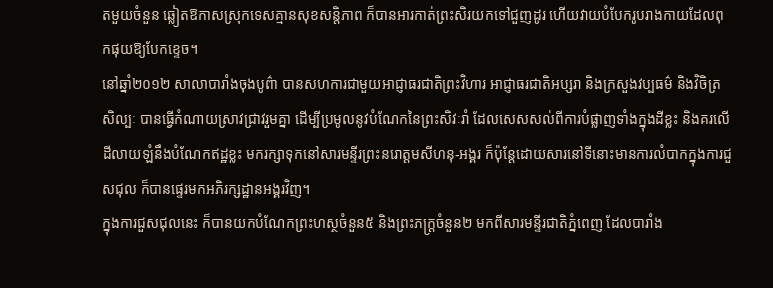តមួយចំនួន ឆ្លៀតឱកាសស្រុកទេសគ្មានសុខសន្តិភាព ក៏បានអារកាត់ព្រះសិរយកទៅជួញដូរ ហើយវាយបំបែករូបរាងកាយដែលពុកផុយឱ្យបែកខ្ទេច។
នៅឆ្នាំ២០១២ សាលាបារាំងចុងបូព៌ា បានសហការជាមួយអាជ្ញាធរជាតិព្រះវិហារ អាជ្ញាធរជាតិអប្សរា និងក្រសួងវប្បធម៌ និងវិចិត្រសិល្បៈ បានធ្វើកំណាយស្រាវជ្រាវរួមគ្នា ដើម្បីប្រមូលនូវបំណែកនៃព្រះសិវៈរាំ ដែលសេសសល់ពីការបំផ្លាញទាំងក្នុងដីខ្លះ និងគរលើដីលាយឡំនឹងបំណែកឥដ្ឋខ្លះ មករក្សាទុកនៅសារមន្ទីរព្រះនរោត្តមសីហនុ-អង្គរ ក៏ប៉ុន្តែដោយសារនៅទីនោះមានការលំបាកក្នុងការជួសជុល ក៏បានផ្ទេរមកអភិរក្សដ្ឋានអង្គរវិញ។
ក្នុងការជួសជុលនេះ ក៏បានយកបំណែកព្រះហស្ថចំនួន៥ និងព្រះភក្ត្រចំនួន២ មកពីសារមន្ទីរជាតិភ្នំពេញ ដែលបារាំង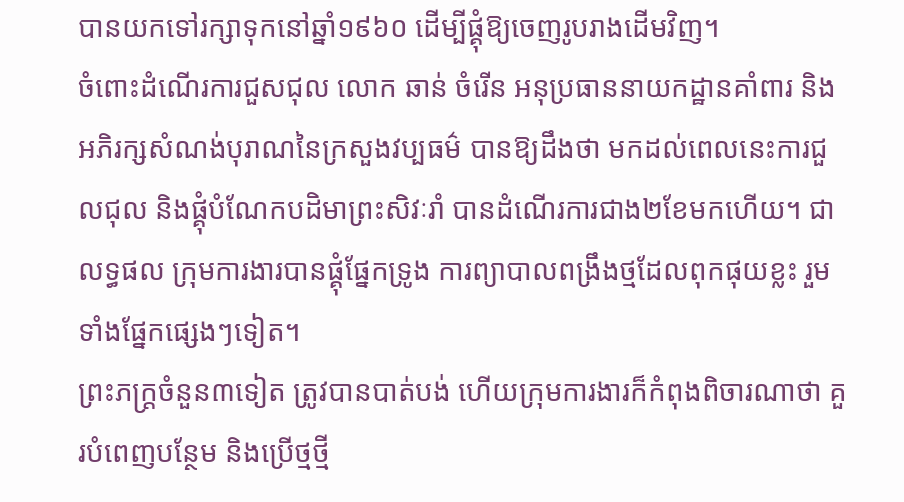បានយកទៅរក្សាទុកនៅឆ្នាំ១៩៦០ ដើម្បីផ្គុំឱ្យចេញរូបរាងដើមវិញ។
ចំពោះដំណើរការជួសជុល លោក ឆាន់ ចំរើន អនុប្រធាននាយកដ្ឋានគាំពារ និងអភិរក្សសំណង់បុរាណនៃក្រសួងវប្បធម៌ បានឱ្យដឹងថា មកដល់ពេលនេះការជួលជុល និងផ្គុំបំណែកបដិមាព្រះសិវៈរាំ បានដំណើរការជាង២ខែមកហើយ។ ជាលទ្ធផល ក្រុមការងារបានផ្គុំផ្នែកទ្រូង ការព្យាបាលពង្រឹងថ្មដែលពុកផុយខ្លះ រួមទាំងផ្នែកផ្សេងៗទៀត។
ព្រះភក្ត្រចំនួន៣ទៀត ត្រូវបានបាត់បង់ ហើយក្រុមការងារក៏កំពុងពិចារណាថា គួរបំពេញបន្ថែម និងប្រើថ្មថ្មី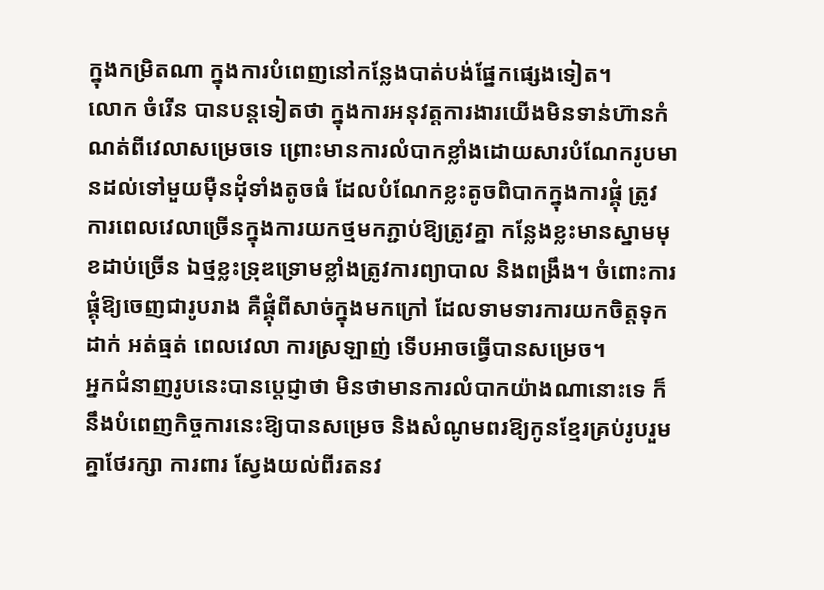ក្នុងកម្រិតណា ក្នុងការបំពេញនៅកន្លែងបាត់បង់ផ្នែកផ្សេងទៀត។
លោក ចំរើន បានបន្តទៀតថា ក្នុងការអនុវត្តការងារយើងមិនទាន់ហ៊ានកំណត់ពីវេលាសម្រេចទេ ព្រោះមានការលំបាកខ្លាំងដោយសារបំណែករូបមានដល់ទៅមួយម៉ឺនដុំទាំងតូចធំ ដែលបំណែកខ្លះតូចពិបាកក្នុងការផ្គុំ ត្រូវការពេលវេលាច្រើនក្នុងការយកថ្មមកភ្ជាប់ឱ្យត្រូវគ្នា កន្លែងខ្លះមានស្នាមមុខដាប់ច្រើន ឯថ្មខ្លះទ្រុឌទ្រោមខ្លាំងត្រូវការព្យាបាល និងពង្រឹង។ ចំពោះការផ្គុំឱ្យចេញជារូបរាង គឺផ្គុំពីសាច់ក្នុងមកក្រៅ ដែលទាមទារការយកចិត្តទុកដាក់ អត់ធ្មត់ ពេលវេលា ការស្រឡាញ់ ទើបអាចធ្វើបានសម្រេច។
អ្នកជំនាញរូបនេះបានប្តេជ្ញាថា មិនថាមានការលំបាកយ៉ាងណានោះទេ ក៏នឹងបំពេញកិច្ចការនេះឱ្យបានសម្រេច និងសំណូមពរឱ្យកូនខ្មែរគ្រប់រូបរួមគ្នាថែរក្សា ការពារ ស្វែងយល់ពីរតនវ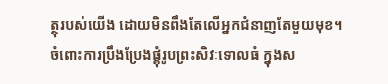ត្ថុរបស់យើង ដោយមិនពឹងតែលើអ្នកជំនាញតែមួយមុខ។
ចំពោះការប្រឹងប្រែងផ្គុំរូបព្រះសិវៈទោលធំ ក្នុងស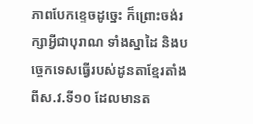ភាពបែកខ្ទេចដូច្នេះ ក៏ព្រោះចង់រក្សាអ្វីជាបុរាណ ទាំងស្នាដៃ និងបច្ចេកទេសធ្វើរបស់ដូនតាខ្មែរតាំងពីស.វ.ទី១០ ដែលមានត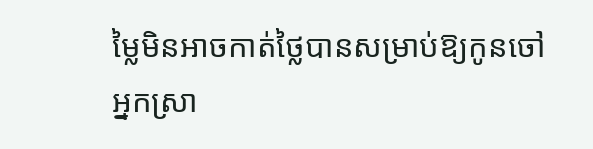ម្លៃមិនអាចកាត់ថ្លៃបានសម្រាប់ឱ្យកូនចៅ អ្នកស្រា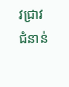វជ្រាវជំនាន់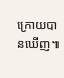ក្រោយបានឃើញ៕